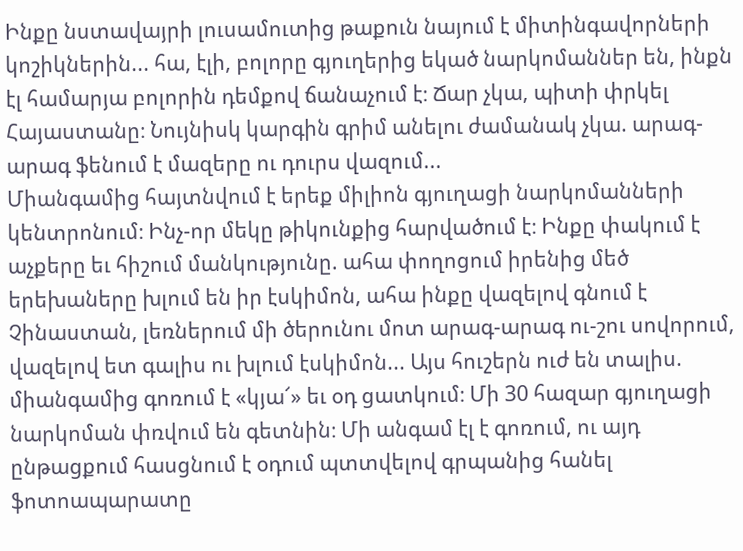Ինքը նստավայրի լուսամուտից թաքուն նայում է միտինգավորների կոշիկներին... հա, էլի, բոլորը գյուղերից եկած նարկոմաններ են, ինքն էլ համարյա բոլորին դեմքով ճանաչում է։ Ճար չկա, պիտի փրկել Հայաստանը։ Նույնիսկ կարգին գրիմ անելու ժամանակ չկա. արագ-արագ ֆենում է մազերը ու դուրս վազում...
Միանգամից հայտնվում է երեք միլիոն գյուղացի նարկոմանների կենտրոնում։ Ինչ-որ մեկը թիկունքից հարվածում է։ Ինքը փակում է աչքերը եւ հիշում մանկությունը. ահա փողոցում իրենից մեծ երեխաները խլում են իր էսկիմոն, ահա ինքը վազելով գնում է Չինաստան, լեռներում մի ծերունու մոտ արագ-արագ ու-շու սովորում, վազելով ետ գալիս ու խլում էսկիմոն... Այս հուշերն ուժ են տալիս. միանգամից գոռում է «կյա՜» եւ օդ ցատկում։ Մի 30 հազար գյուղացի նարկոման փռվում են գետնին։ Մի անգամ էլ է գոռում, ու այդ ընթացքում հասցնում է օդում պտտվելով գրպանից հանել ֆոտոապարատը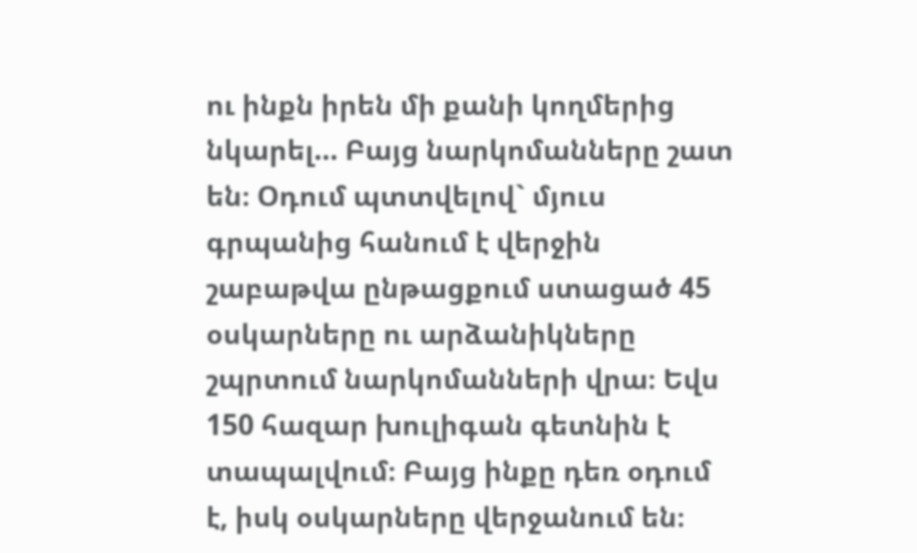ու ինքն իրեն մի քանի կողմերից նկարել... Բայց նարկոմանները շատ են։ Օդում պտտվելով` մյուս գրպանից հանում է վերջին շաբաթվա ընթացքում ստացած 45 օսկարները ու արձանիկները շպրտում նարկոմանների վրա։ Եվս 150 հազար խուլիգան գետնին է տապալվում։ Բայց ինքը դեռ օդում է, իսկ օսկարները վերջանում են։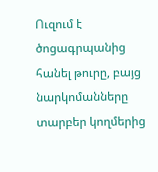Ուզում է ծոցագրպանից հանել թուրը, բայց նարկոմանները տարբեր կողմերից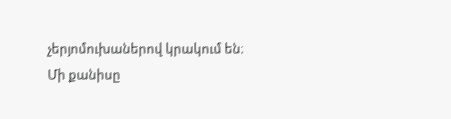չերյոմուխաներով կրակում են։ Մի քանիսը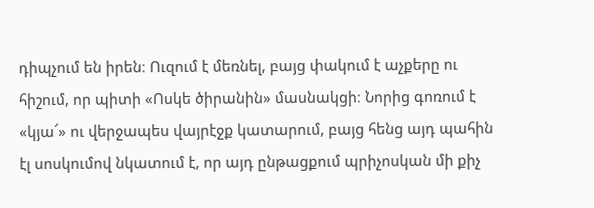դիպչում են իրեն։ Ուզում է մեռնել, բայց փակում է աչքերը ու հիշում, որ պիտի «Ոսկե ծիրանին» մասնակցի։ Նորից գոռում է «կյա՜» ու վերջապես վայրէջք կատարում, բայց հենց այդ պահին էլ սոսկումով նկատում է, որ այդ ընթացքում պրիչոսկան մի քիչ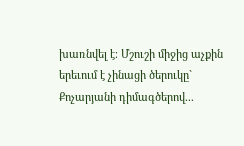խառնվել է։ Մշուշի միջից աչքին երեւում է չինացի ծերուկը` Քոչարյանի դիմագծերով...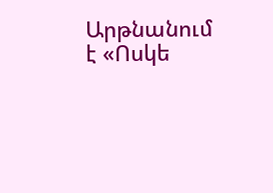Արթնանում է «Ոսկե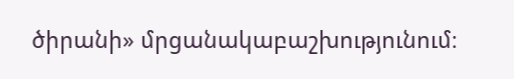ծիրանի» մրցանակաբաշխությունում։